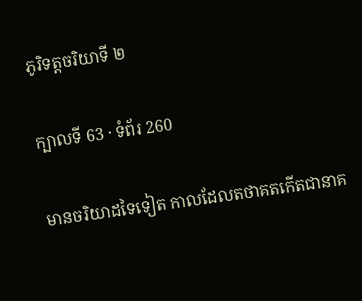ភូរិទត្តចរិយាទី ២

ក្បាលទី 63 · ទំព័រ 260

មានចរិយាដទៃទៀត កាលដែលតថាគតកើតជានាគ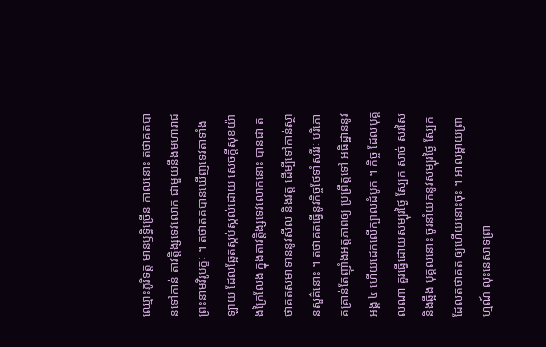ឈ្មោះភូរិទត្ត មានឫទ្ធិច្រើន កាលនោះ តថាគតបានទៅកាន់ តាវត្តិង្សទេវលោក ជាមួយនឹងមហារាជ ព្រះនាមវិរូបក្ខៈ ។ តថាតគបានឃើញទេវតាទាំងឡាយ ដែលឆ្អែតស្កប់ស្កល់ដោយ សេចក្តីសុខយ៉ាងក្រៃលែង ក្នុងតាវត្តិង្សទេវលោកនោះ បានជា តថាគតសមាទាននូវសីល និងវត្ត ដើម្បីទៅកាន់ស្ថានសួគ៌នោះ ។ តថាគតធ្វើនូវកិច្ចថែទាំសរីរៈ បរិភោគគ្រាន់តែញ៉ាំងអត្តភាពឲ្យ ប្រព្រឹត្តទៅ អធិដ្ឋាននូវអង្គ ៤ ហើយដេកលើក្បាលដំបូក ។ កិច្ច ដែលបុគ្គលណា គួរធ្វើដោយសម្បុរថ្ងៃ ស្បែក សាច់ សរសៃ និងឆ្អឹង បុគ្គលនោះ ចូរនាំយកនូវសម្បុរថ្ងៃ ស្បែក ដែលតថាគត ឲ្យហើយនោះចុះ ។ អាលម្ពាយព្រាហ្មណ៍ លុះនេសាទព្រា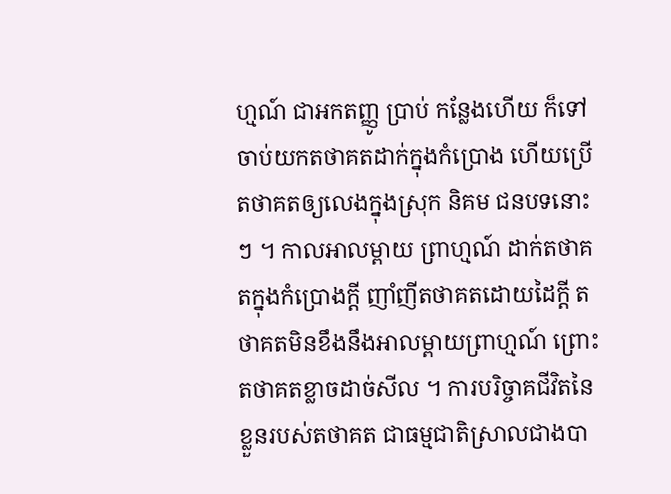ហ្មណ៍ ជាអកតញ្ញូ ប្រាប់ កន្លែងហើយ ក៏ទៅចាប់យកតថាគតដាក់ក្នុងកំប្រោង ហើយប្រើ តថាគតឲ្យលេងក្នុងស្រុក និគម ជនបទនោះៗ ។ កាលអាលម្ពាយ ព្រាហ្មណ៍ ដាក់តថាគតក្នុងកំប្រោងក្តី ញាំញីតថាគតដោយដៃក្តី តថាគតមិនខឹងនឹងអាលម្ពាយព្រាហ្មណ៍ ព្រោះតថាគតខ្លាចដាច់សីល ។ ការបរិច្ចាគជីវិតនៃខ្លួនរបស់តថាគត ជាធម្មជាតិស្រាលជាងបា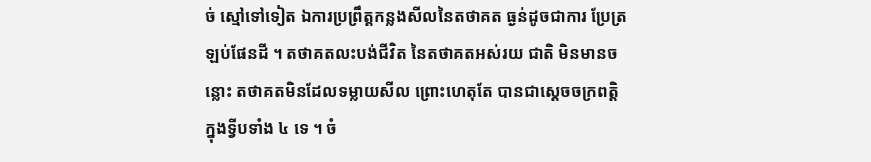ច់ ស្មៅទៅទៀត ឯការប្រព្រឹត្តកន្លងសីលនៃតថាគត ធ្ងន់ដូចជាការ ប្រែត្រឡប់ផែនដី ។ តថាគតលះបង់ជីវិត នៃតថាគតអស់រយ ជាតិ មិនមានចន្លោះ តថាគតមិនដែលទម្លាយសីល ព្រោះហេតុតែ បានជាស្តេចចក្រពត្តិ ក្នុងទ្វីបទាំង ៤ ទេ ។ ចំ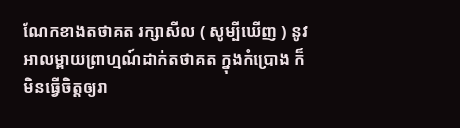ណែកខាងតថាគត រក្សាសីល ( សូម្បីឃើញ ) នូវអាលម្ពាយព្រាហ្មណ៍ដាក់តថាគត ក្នុងកំប្រោង ក៏មិនធ្វើចិត្តឲ្យរា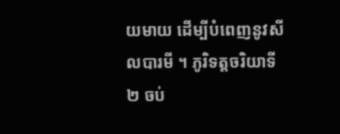យមាយ ដើម្បីបំពេញនូវសីលបារមី ។ ភូរិទត្តចរិយាទី ២ ចប់